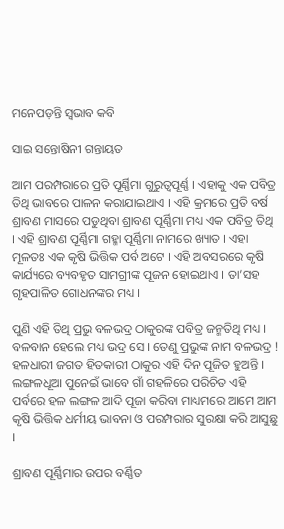ମନେପଡ଼ନ୍ତି ସ୍ୱଭାବ କବି

ସାଇ ସନ୍ତୋଷିନୀ ଗନ୍ତାୟତ

ଆମ ପରମ୍ପରାରେ ପ୍ରତି ପୂର୍ଣ୍ଣିମା ଗୁରୁତ୍ୱପୂର୍ଣ୍ଣ । ଏହାକୁ ଏକ ପବିତ୍ର ତିଥି ଭାବରେ ପାଳନ କରାଯାଇଥାଏ । ଏହି କ୍ରମରେ ପ୍ରତି ବର୍ଷ ଶ୍ରାବଣ ମାସରେ ପଡୁଥିବା ଶ୍ରାବଣ ପୂର୍ଣ୍ଣିମା ମଧ୍ୟ ଏକ ପବିତ୍ର ତିଥି । ଏହି ଶ୍ରାବଣ ପୂର୍ଣ୍ଣିମା ଗହ୍ମା ପୂର୍ଣ୍ଣିମା ନାମରେ ଖ୍ୟାତ । ଏହା ମୂଳତଃ ଏକ କୃଷି ଭିତ୍ତିକ ପର୍ବ ଅଟେ । ଏହି ଅବସରରେ କୃଷି କାର୍ଯ୍ୟରେ ବ୍ୟବହୃତ ସାମଗ୍ରୀଙ୍କ ପୂଜନ ହୋଇଥାଏ । ତା’ସହ ଗୃହପାଳିତ ଗୋଧନଙ୍କର ମଧ୍ୟ ।

ପୁଣି ଏହି ତିଥି ପ୍ରଭୁ ବଳଭଦ୍ର ଠାକୁରଙ୍କ ପବିତ୍ର ଜନ୍ମତିଥି ମଧ୍ୟ । ବଳବାନ ହେଲେ ମଧ୍ୟ ଭଦ୍ର ସେ । ତେଣୁ ପ୍ରଭୁଙ୍କ ନାମ ବଳଭଦ୍ର ! ହଳଧାରୀ ଜଗତ ହିତକାରୀ ଠାକୁର ଏହି ଦିନ ପୂଜିତ ହୁଅନ୍ତି । ଲଙ୍ଗଳଧୂଆ ପୁନେଇଁ ଭାବେ ଗାଁ ଗହଳିରେ ପରିଚିତ ଏହି ପର୍ବରେ ହଳ ଲଙ୍ଗଳ ଆଦି ପୂଜା କରିବା ମାଧ୍ୟମରେ ଆମେ ଆମ କୃଷି ଭିତ୍ତିକ ଧର୍ମୀୟ ଭାବନା ଓ ପରମ୍ପରାର ସୁରକ୍ଷା କରି ଆସୁଛୁ ।

ଶ୍ରାବଣ ପୂର୍ଣ୍ଣିମାର ଉପର ବର୍ଣ୍ଣିତ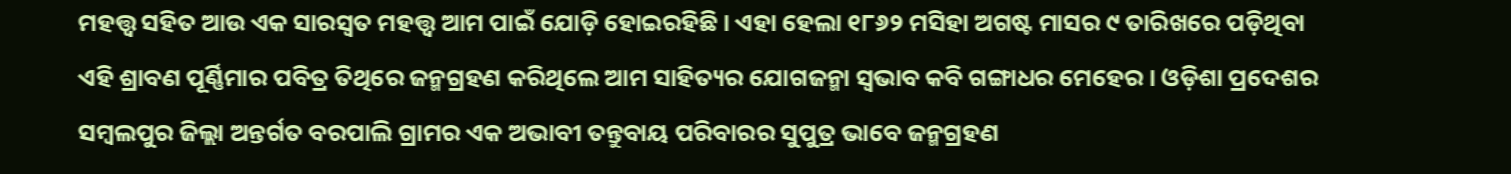ମହତ୍ତ୍ଵ ସହିତ ଆଉ ଏକ ସାରସ୍ୱତ ମହତ୍ତ୍ଵ ଆମ ପାଇଁ ଯୋଡ଼ି ହୋଇରହିଛି । ଏହା ହେଲା ୧୮୬୨ ମସିହା ଅଗଷ୍ଟ ମାସର ୯ ତାରିଖରେ ପଡ଼ିଥିବା ଏହି ଶ୍ରାବଣ ପୂର୍ଣ୍ଣିମାର ପବିତ୍ର ତିଥିରେ ଜନ୍ମଗ୍ରହଣ କରିଥିଲେ ଆମ ସାହିତ୍ୟର ଯୋଗଜନ୍ମା ସ୍ୱଭାବ କବି ଗଙ୍ଗାଧର ମେହେର । ଓଡ଼ିଶା ପ୍ରଦେଶର ସମ୍ବଲପୁର ଜିଲ୍ଲା ଅନ୍ତର୍ଗତ ବରପାଲି ଗ୍ରାମର ଏକ ଅଭାବୀ ତନ୍ତୁବାୟ ପରିବାରର ସୁପୁତ୍ର ଭାବେ ଜନ୍ମଗ୍ରହଣ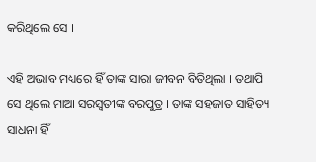କରିଥିଲେ ସେ ।

ଏହି ଅଭାବ ମଧ୍ୟରେ ହିଁ ତାଙ୍କ ସାରା ଜୀବନ ବିତିଥିଲା । ତଥାପି ସେ ଥିଲେ ମାଆ ସରସ୍ୱତୀଙ୍କ ବରପୁତ୍ର । ତାଙ୍କ ସହଜାତ ସାହିତ୍ୟ ସାଧନା ହିଁ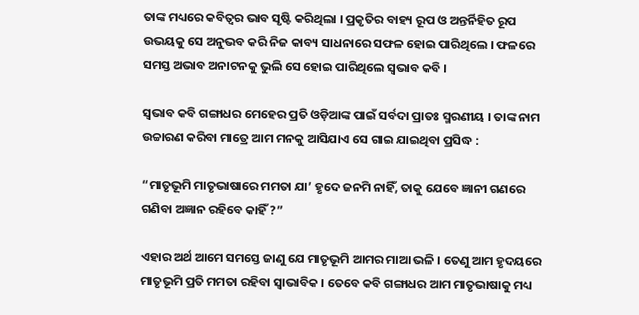ତାଙ୍କ ମଧ୍ୟରେ କବିତ୍ୱର ଭାବ ସୃଷ୍ଟି କରିଥିଲା । ପ୍ରକୃତିର ବାହ୍ୟ ରୂପ ଓ ଅନ୍ତର୍ନିହିତ ରୂପ ଉଭୟକୁ ସେ ଅନୁଭବ କରି ନିଜ କାବ୍ୟ ସାଧନାରେ ସଫଳ ହୋଇ ପାରିଥିଲେ । ଫଳରେ ସମସ୍ତ ଅଭାବ ଅନାଟନକୁ ଭୁଲି ସେ ହୋଇ ପାରିଥିଲେ ସ୍ୱଭାବ କବି ।

ସ୍ୱଭାବ କବି ଗଙ୍ଗାଧର ମେହେର ପ୍ରତି ଓଡ଼ିଆଙ୍କ ପାଇଁ ସର୍ବଦା ପ୍ରାତଃ ସ୍ମରଣୀୟ । ତାଙ୍କ ନାମ ଉଚ୍ଚାରଣ କରିବା ମାତ୍ରେ ଆମ ମନକୁ ଆସିଯାଏ ସେ ଗାଇ ଯାଇଥିବା ପ୍ରସିଦ୍ଧ :

“ମାତୃଭୂମି ମାତୃଭାଷାରେ ମମତା ଯା’ ହୃଦେ ଜନମି ନାହିଁ, ତାକୁ ଯେବେ ଜ୍ଞାନୀ ଗଣରେ ଗଣିବା ଅଜ୍ଞାନ ରହିବେ କାହିଁ ?”

ଏହାର ଅର୍ଥ ଆମେ ସମସ୍ତେ ଜାଣୁ ଯେ ମାତୃଭୂମି ଆମର ମାଆ ଭଳି । ତେଣୁ ଆମ ହୃଦୟରେ ମାତୃଭୂମି ପ୍ରତି ମମତା ରହିବା ସ୍ୱାଭାବିକ । ତେବେ କବି ଗଙ୍ଗାଧର ଆମ ମାତୃଭାଷାକୁ ମଧ୍ୟ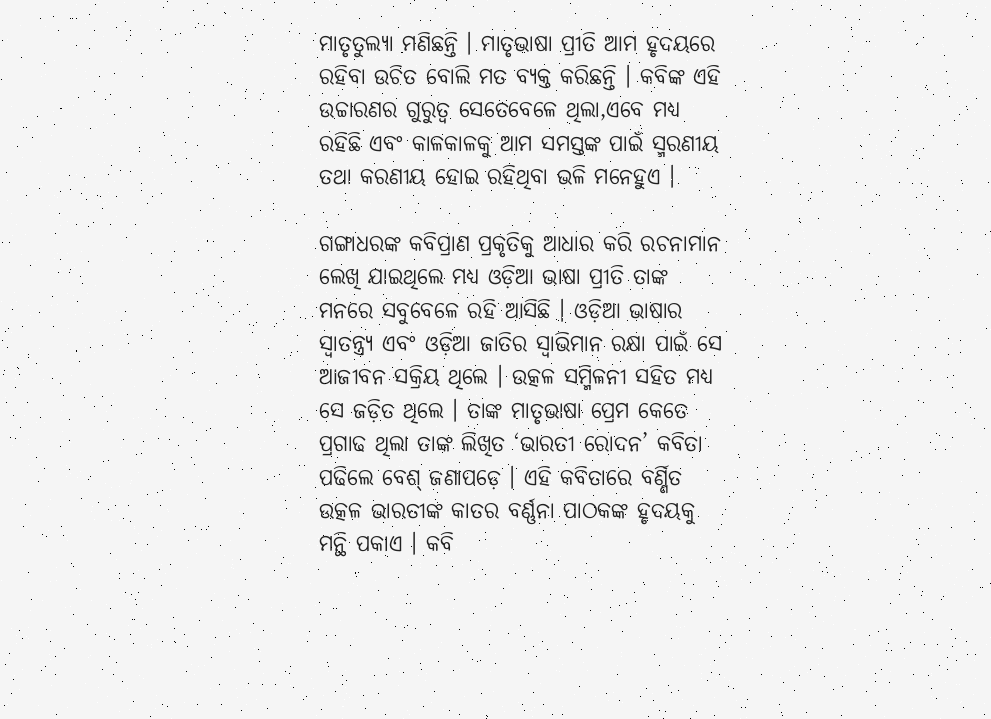ମାତୃତୁଲ୍ୟା ମଣିଛନ୍ତି । ମାତୃଭାଷା ପ୍ରୀତି ଆମ ହୃଦୟରେ ରହିବା ଉଚିତ ବୋଲି ମତ ବ୍ୟକ୍ତ କରିଛନ୍ତି । କବିଙ୍କ ଏହି ଉଚ୍ଚାରଣର ଗୁରୁତ୍ୱ ସେତେବେଳେ ଥିଲା,ଏବେ ମଧ୍ୟ ରହିଛି ଏବଂ କାଳକାଳକୁ ଆମ ସମସ୍ତଙ୍କ ପାଇଁ ସ୍ମରଣୀୟ ତଥା କରଣୀୟ ହୋଇ ରହିଥିବା ଭଳି ମନେହୁଏ ।

ଗଙ୍ଗାଧରଙ୍କ କବିପ୍ରାଣ ପ୍ରକୃତିକୁ ଆଧାର କରି ରଚନାମାନ ଲେଖି ଯାଇଥିଲେ ମଧ୍ୟ ଓଡ଼ିଆ ଭାଷା ପ୍ରୀତି ତାଙ୍କ ମନରେ ସବୁବେଳେ ରହି ଆସିଛି । ଓଡ଼ିଆ ଭାଷାର ସ୍ୱାତନ୍ତ୍ର୍ୟ ଏବଂ ଓଡ଼ିଆ ଜାତିର ସ୍ୱାଭିମାନ ରକ୍ଷା ପାଇଁ ସେ ଆଜୀବନ ସକ୍ରିୟ ଥିଲେ । ଉତ୍କଳ ସମ୍ମିଳନୀ ସହିତ ମଧ୍ୟ ସେ ଜଡ଼ିତ ଥିଲେ । ତାଙ୍କ ମାତୃଭାଷା ପ୍ରେମ କେତେ ପ୍ରଗାଢ ଥିଲା ତାଙ୍କ ଲିଖିତ ‘ଭାରତୀ ରୋଦନ’ କବିତା ପଢିଲେ ବେଶ୍ ଜଣାପଡ଼େ । ଏହି କବିତାରେ ବର୍ଣ୍ଣିତ ଉତ୍କଳ ଭାରତୀଙ୍କ କାତର ବର୍ଣ୍ଣନା ପାଠକଙ୍କ ହୃଦୟକୁ ମନ୍ଥି ପକାଏ । କବି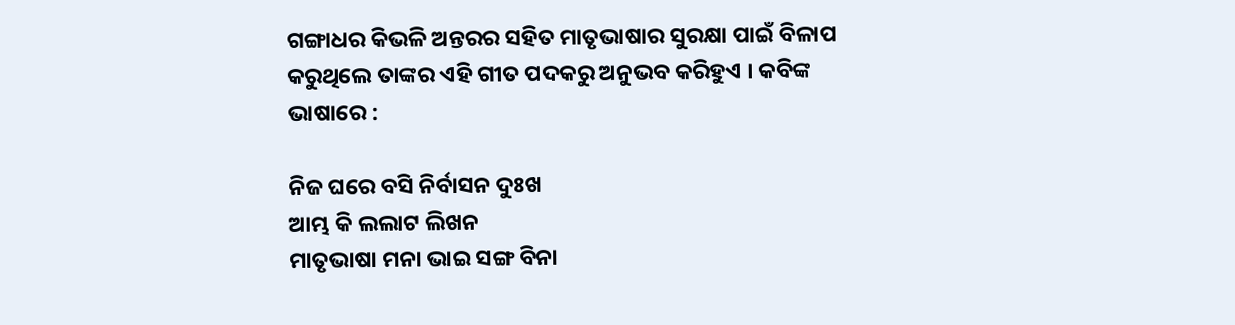ଗଙ୍ଗାଧର କିଭଳି ଅନ୍ତରର ସହିତ ମାତୃଭାଷାର ସୁରକ୍ଷା ପାଇଁ ବିଳାପ କରୁଥିଲେ ତାଙ୍କର ଏହି ଗୀତ ପଦକରୁ ଅନୁଭବ କରିହୁଏ । କବିଙ୍କ ଭାଷାରେ :

ନିଜ ଘରେ ବସି ନିର୍ବାସନ ଦୁଃଖ
ଆମ୍ଭ କି ଲଲାଟ ଲିଖନ
ମାତୃଭାଷା ମନା ଭାଇ ସଙ୍ଗ ବିନା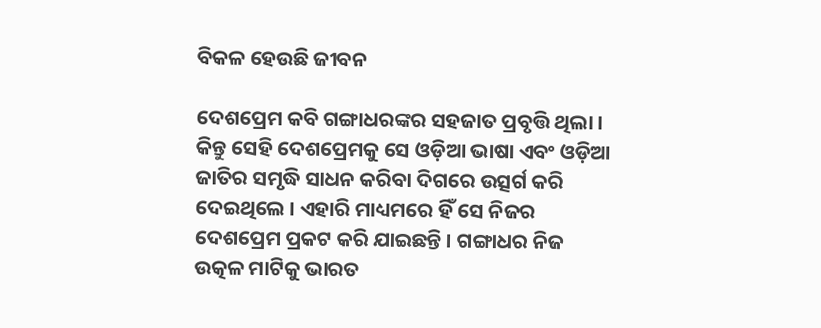ବିକଳ ହେଉଛି ଜୀବନ

ଦେଶପ୍ରେମ କବି ଗଙ୍ଗାଧରଙ୍କର ସହଜାତ ପ୍ରବୃତ୍ତି ଥିଲା । କିନ୍ତୁ ସେହି ଦେଶପ୍ରେମକୁ ସେ ଓଡ଼ିଆ ଭାଷା ଏବଂ ଓଡ଼ିଆ ଜାତିର ସମୃଦ୍ଧି ସାଧନ କରିବା ଦିଗରେ ଉତ୍ସର୍ଗ କରି ଦେଇଥିଲେ । ଏହାରି ମାଧ୍ୟମରେ ହିଁ ସେ ନିଜର ଦେଶପ୍ରେମ ପ୍ରକଟ କରି ଯାଇଛନ୍ତି । ଗଙ୍ଗାଧର ନିଜ ଉତ୍କଳ ମାଟିକୁ ଭାରତ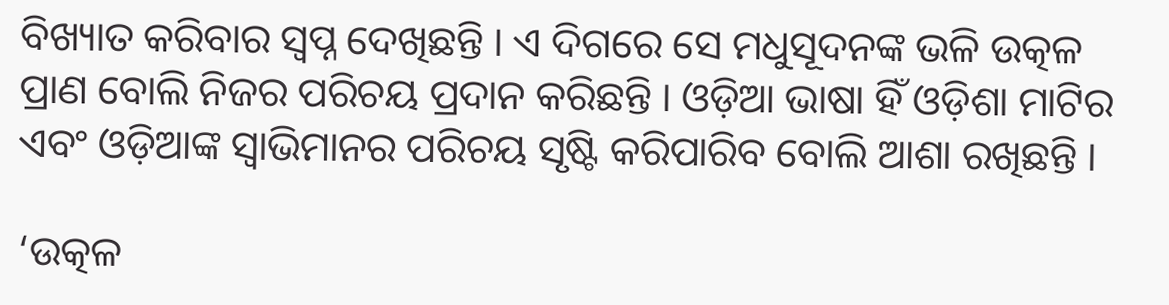ବିଖ୍ୟାତ କରିବାର ସ୍ୱପ୍ନ ଦେଖିଛନ୍ତି । ଏ ଦିଗରେ ସେ ମଧୁସୂଦନଙ୍କ ଭଳି ଉତ୍କଳ ପ୍ରାଣ ବୋଲି ନିଜର ପରିଚୟ ପ୍ରଦାନ କରିଛନ୍ତି । ଓଡ଼ିଆ ଭାଷା ହିଁ ଓଡ଼ିଶା ମାଟିର ଏବଂ ଓଡ଼ିଆଙ୍କ ସ୍ଵାଭିମାନର ପରିଚୟ ସୃଷ୍ଟି କରିପାରିବ ବୋଲି ଆଶା ରଖିଛନ୍ତି ।

‘ଉତ୍କଳ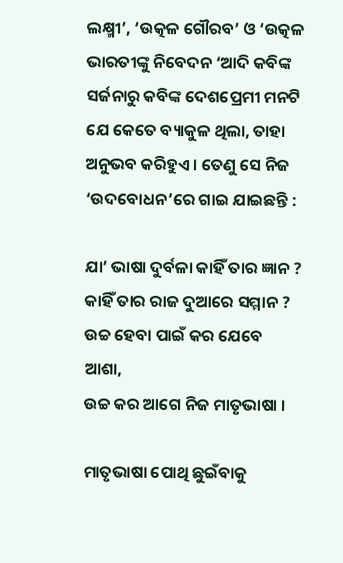ଲକ୍ଷ୍ମୀ’, ‘ଉତ୍କଳ ଗୌରବ’ ଓ ‘ଉତ୍କଳ ଭାରତୀଙ୍କୁ ନିବେଦନ ‘ଆଦି କବିଙ୍କ ସର୍ଜନାରୁ କବିଙ୍କ ଦେଶପ୍ରେମୀ ମନଟି ଯେ କେତେ ବ୍ୟାକୁଳ ଥିଲା, ତାହା ଅନୁଭବ କରିହୁଏ । ତେଣୁ ସେ ନିଜ ‘ଉଦବୋଧନ’ରେ ଗାଇ ଯାଇଛନ୍ତି :

ଯା’ ଭାଷା ଦୁର୍ବଳା କାହିଁ ତାର ଜ୍ଞାନ ?
କାହିଁ ତାର ରାଜ ଦୁଆରେ ସମ୍ମାନ ?
ଉଚ୍ଚ ହେବା ପାଇଁ କର ଯେବେ ଆଶା,
ଉଚ୍ଚ କର ଆଗେ ନିଜ ମାତୃଭାଷା ।

ମାତୃଭାଷା ପୋଥି ଛୁଇଁବାକୁ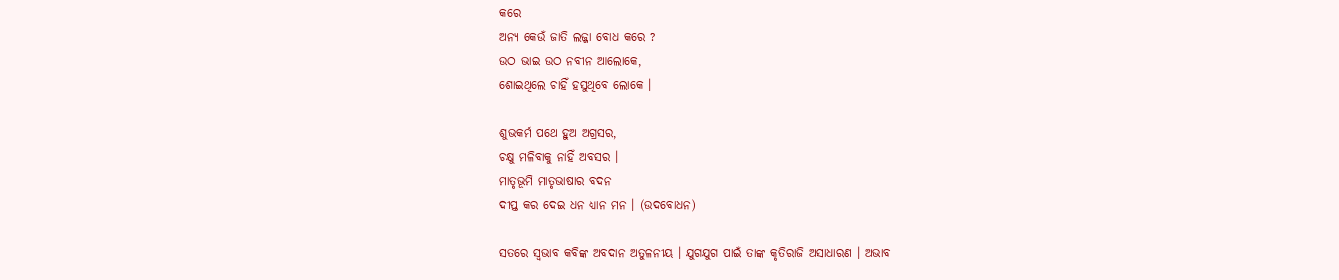କରେ
ଅନ୍ୟ କେଉଁ ଜାତି ଲଜ୍ଜା ବୋଧ କରେ ?
ଉଠ ଭାଇ ଉଠ ନବୀନ ଆଲୋକେ,
ଶୋଇଥିଲେ ଚାହିଁ ହସୁଥିବେ ଲୋକେ ।

ଶୁଭକର୍ମ ପଥେ ହୁଅ ଅଗ୍ରସର,
ଚକ୍ଷୁ ମଳିବାକୁ ନାହିଁ ଅବସର ।
ମାତୃଭୂମି ମାତୃଭାଷାର ବଦନ
ଦୀପ୍ତ କର ଦେଇ ଧନ ଧ୍ୟାନ ମନ । (ଉଦବୋଧନ)

ସତରେ ସ୍ୱଭାବ କବିଙ୍କ ଅବଦାନ ଅତୁଳନୀୟ । ଯୁଗଯୁଗ ପାଇଁ ତାଙ୍କ କୃତିରାଜି ଅସାଧାରଣ । ଅଭାବ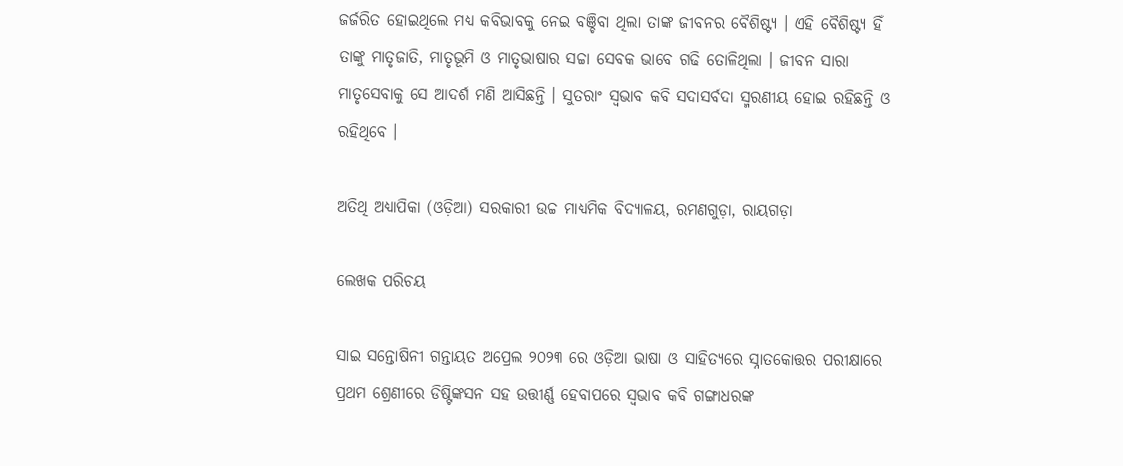ଜର୍ଜରିତ ହୋଇଥିଲେ ମଧ୍ୟ କବିଭାବକୁ ନେଇ ବଞ୍ଚିବା ଥିଲା ତାଙ୍କ ଜୀବନର ବୈଶିଷ୍ଟ୍ୟ । ଏହି ବୈଶିଷ୍ଟ୍ୟ ହିଁ ତାଙ୍କୁ ମାତୃଜାତି, ମାତୃଭୂମି ଓ ମାତୃଭାଷାର ସଚ୍ଚା ସେବକ ଭାବେ ଗଢି ତୋଳିଥିଲା । ଜୀବନ ସାରା ମାତୃସେବାକୁ ସେ ଆଦର୍ଶ ମଣି ଆସିଛନ୍ତି । ସୁତରାଂ ସ୍ୱଭାବ କବି ସଦାସର୍ବଦା ସ୍ମରଣୀୟ ହୋଇ ରହିଛନ୍ତି ଓ ରହିଥିବେ ।

ଅତିଥି ଅଧ୍ୟାପିକା (ଓଡ଼ିଆ) ସରକାରୀ ଉଚ୍ଚ ମାଧ୍ୟମିକ ବିଦ୍ୟାଳୟ, ରମଣଗୁଡ଼ା, ରାୟଗଡ଼ା

ଲେଖକ ପରିଚୟ

ସାଇ ସନ୍ତୋଷିନୀ ଗନ୍ତାୟତ ଅପ୍ରେଲ ୨୦୨୩ ରେ ଓଡ଼ିଆ ଭାଷା ଓ ସାହିତ୍ୟରେ ସ୍ନାତକୋତ୍ତର ପରୀକ୍ଷାରେ ପ୍ରଥମ ଶ୍ରେଣୀରେ ଡିଷ୍ଟିଙ୍କସନ ସହ ଉତ୍ତୀର୍ଣ୍ଣ ହେବାପରେ ସ୍ୱଭାବ କବି ଗଙ୍ଗାଧରଙ୍କ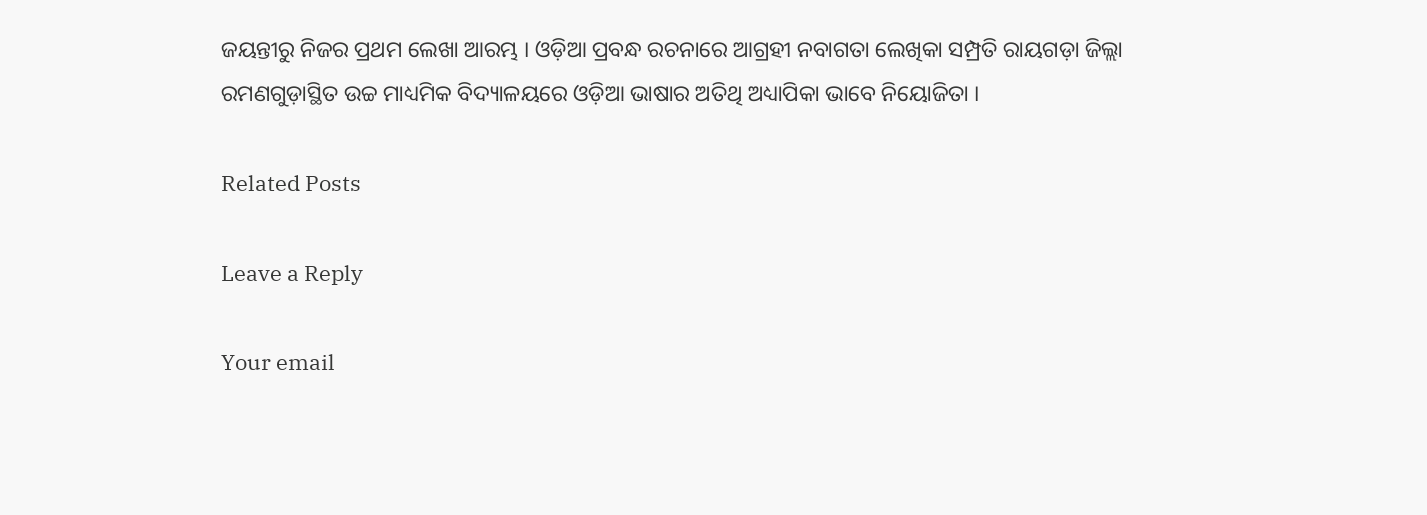ଜୟନ୍ତୀରୁ ନିଜର ପ୍ରଥମ ଲେଖା ଆରମ୍ଭ । ଓଡ଼ିଆ ପ୍ରବନ୍ଧ ରଚନାରେ ଆଗ୍ରହୀ ନବାଗତା ଲେଖିକା ସମ୍ପ୍ରତି ରାୟଗଡ଼ା ଜିଲ୍ଲା ରମଣଗୁଡ଼ାସ୍ଥିତ ଉଚ୍ଚ ମାଧ୍ୟମିକ ବିଦ୍ୟାଳୟରେ ଓଡ଼ିଆ ଭାଷାର ଅତିଥି ଅଧ୍ୟାପିକା ଭାବେ ନିୟୋଜିତା ।

Related Posts

Leave a Reply

Your email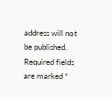address will not be published. Required fields are marked *